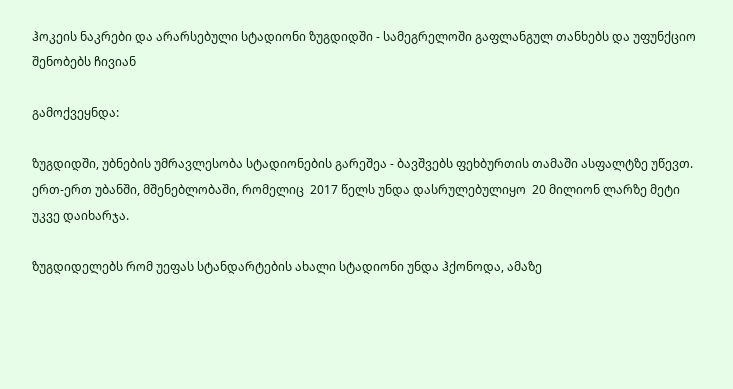ჰოკეის ნაკრები და არარსებული სტადიონი ზუგდიდში - სამეგრელოში გაფლანგულ თანხებს და უფუნქციო შენობებს ჩივიან

გამოქვეყნდა:

ზუგდიდში, უბნების უმრავლესობა სტადიონების გარეშეა - ბავშვებს ფეხბურთის თამაში ასფალტზე უწევთ. ერთ-ერთ უბანში, მშენებლობაში, რომელიც  2017 წელს უნდა დასრულებულიყო  20 მილიონ ლარზე მეტი უკვე დაიხარჯა.

ზუგდიდელებს რომ უეფას სტანდარტების ახალი სტადიონი უნდა ჰქონოდა, ამაზე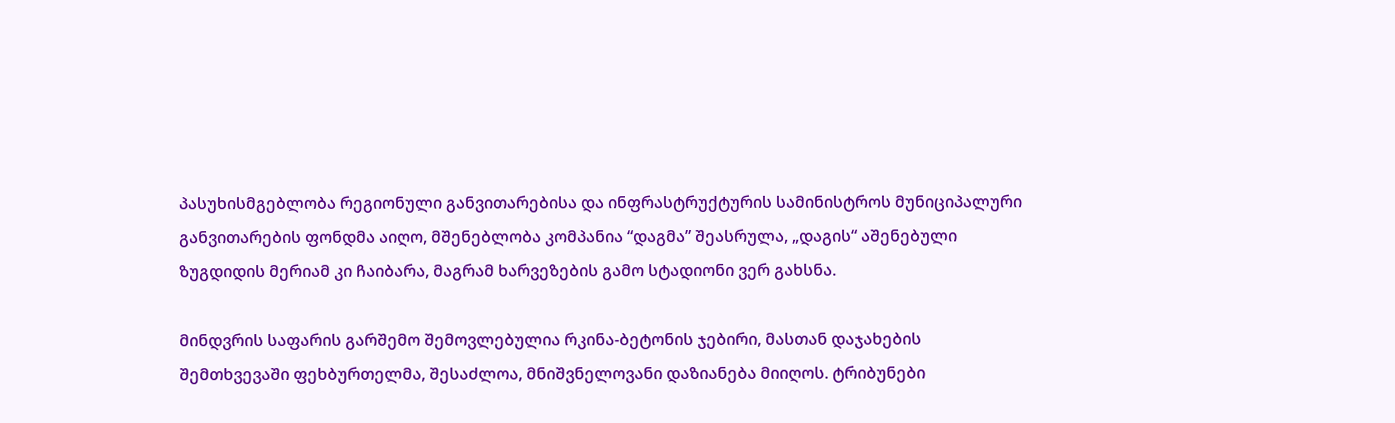პასუხისმგებლობა რეგიონული განვითარებისა და ინფრასტრუქტურის სამინისტროს მუნიციპალური განვითარების ფონდმა აიღო, მშენებლობა კომპანია “დაგმა” შეასრულა, „დაგის“ აშენებული ზუგდიდის მერიამ კი ჩაიბარა, მაგრამ ხარვეზების გამო სტადიონი ვერ გახსნა.

მინდვრის საფარის გარშემო შემოვლებულია რკინა-ბეტონის ჯებირი, მასთან დაჯახების შემთხვევაში ფეხბურთელმა, შესაძლოა, მნიშვნელოვანი დაზიანება მიიღოს. ტრიბუნები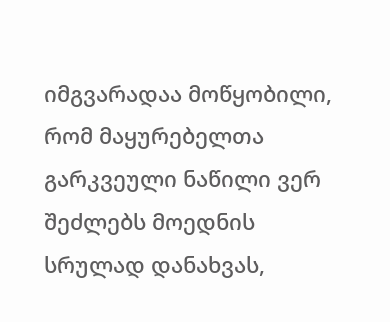იმგვარადაა მოწყობილი, რომ მაყურებელთა გარკვეული ნაწილი ვერ შეძლებს მოედნის სრულად დანახვას,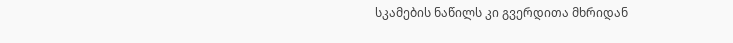სკამების ნაწილს კი გვერდითა მხრიდან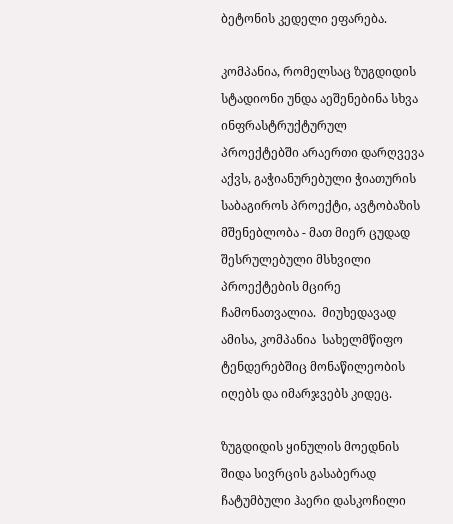ბეტონის კედელი ეფარება.

კომპანია, რომელსაც ზუგდიდის სტადიონი უნდა აეშენებინა სხვა ინფრასტრუქტურულ პროექტებში არაერთი დარღვევა აქვს, გაჭიანურებული ჭიათურის საბაგიროს პროექტი, ავტობაზის მშენებლობა - მათ მიერ ცუდად შესრულებული მსხვილი პროექტების მცირე ჩამონათვალია.  მიუხედავად ამისა, კომპანია  სახელმწიფო ტენდერებშიც მონაწილეობის იღებს და იმარჯვებს კიდეც.

ზუგდიდის ყინულის მოედნის შიდა სივრცის გასაბერად ჩატუმბული ჰაერი დასკოჩილი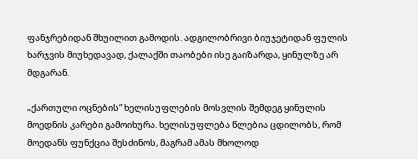ფანჯრებიდან შხუილით გამოდის. ადგილობრივი ბიუჯეტიდან ფულის ხარჯვის მიუხედავად, ქალაქში თაობები ისე გაიზარდა, ყინულზე არ მდგარან.

„ქართული ოცნების“ ხელისუფლების მოსვლის შემდეგ ყინულის მოედნის კარები გამოიხურა. ხელისუფლება წლებია ცდილობს, რომ მოედანს ფუნქცია შესძინოს, მაგრამ ამას მხოლოდ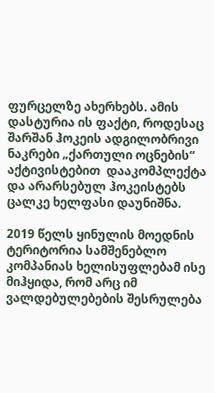ფურცელზე ახერხებს. ამის დასტურია ის ფაქტი, როდესაც შარშან ჰოკეის ადგილობრივი ნაკრები „ქართული ოცნების“ აქტივისტებით  დააკომპლექტა და არარსებულ ჰოკეისტებს ცალკე ხელფასი დაუნიშნა.

2019 წელს ყინულის მოედნის ტერიტორია სამშენებლო კომპანიას ხელისუფლებამ ისე მიჰყიდა, რომ არც იმ ვალდებულებების შესრულება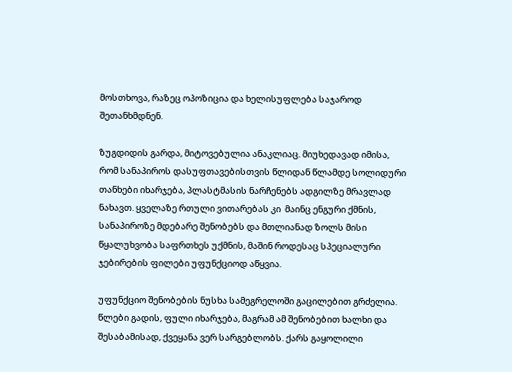მოსთხოვა, რაზეც ოპოზიცია და ხელისუფლება საჯაროდ შეთანხმდნენ.

ზუგდიდის გარდა, მიტოვებულია ანაკლიაც. მიუხედავად იმისა, რომ სანაპიროს დასუფთავებისთვის წლიდან წლამდე სოლიდური თანხები იხარჯება, პლასტმასის ნარჩენებს ადგილზე მრავლად ნახავთ. ყველაზე რთული ვითარებას კი  მაინც ენგური ქმნის, სანაპიროზე მდებარე შენობებს და მთლიანად ზოლს მისი წყალუხვობა საფრთხეს უქმნის, მაშინ როდესაც სპეციალური ჯებირების ფილები უფუნქციოდ აწყვია.

უფუნქციო შენობების ნუსხა სამეგრელოში გაცილებით გრძელია. წლები გადის, ფული იხარჯება, მაგრამ ამ შენობებით ხალხი და შესაბამისად, ქვეყანა ვერ სარგებლობს. ქარს გაყოლილი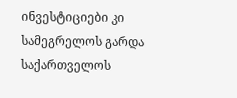ინვესტიციები კი სამეგრელოს გარდა საქართველოს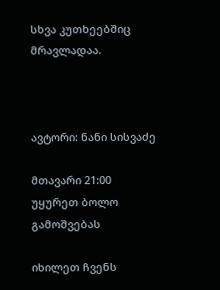სხვა კუთხეებშიც მრავლადაა.



ავტორი: ნანი სისვაძე

მთავარი 21:00
უყურეთ ბოლო გამოშვებას

იხილეთ ჩვენს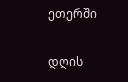ეთერში

დღის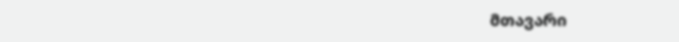მთავარი